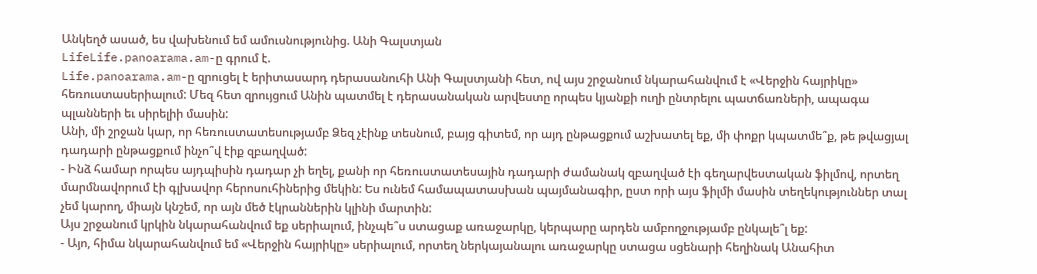Անկեղծ ասած, ես վախենում եմ ամուսնությունից. Անի Գալստյան
LifeLife.panoarama.am-ը գրում է.
Life.panoarama.am-ը զրուցել է երիտասարդ դերասանուհի Անի Գալստյանի հետ, ով այս շրջանում նկարահանվում է «Վերջին հայրիկը» հեռուստասերիալում: Մեզ հետ զրույցում Անին պատմել է դերասանական արվեստը որպես կյանքի ուղի ընտրելու պատճառների, ապագա պլանների եւ սիրելիի մասին:
Անի, մի շրջան կար, որ հեռուստատեսությամբ Ձեզ չէինք տեսնում, բայց գիտեմ, որ այդ ընթացքում աշխատել եք, մի փոքր կպատմե՞ք, թե թվացյալ դադարի ընթացքում ինչո՞վ էիք զբաղված:
- Ինձ համար որպես այդպիսին դադար չի եղել, քանի որ հեռուստատեսային դադարի ժամանակ զբաղված էի գեղարվեստական ֆիլմով, որտեղ մարմնավորում էի գլխավոր հերոսուհիներից մեկին: Ես ունեմ համապատասխան պայմանագիր, ըստ որի այս ֆիլմի մասին տեղեկություններ տալ չեմ կարող, միայն կնշեմ, որ այն մեծ էկրաններին կլինի մարտին:
Այս շրջանում կրկին նկարահանվում եք սերիալում, ինչպե՞ս ստացաք առաջարկը, կերպարը արդեն ամբողջությամբ ընկալե՞լ եք:
- Այո, հիմա նկարահանվում եմ «Վերջին հայրիկը» սերիալում, որտեղ ներկայանալու առաջարկը ստացա սցենարի հեղինակ Անահիտ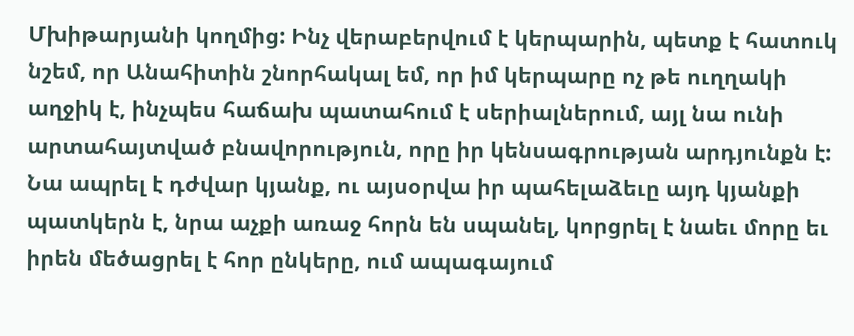Մխիթարյանի կողմից: Ինչ վերաբերվում է կերպարին, պետք է հատուկ նշեմ, որ Անահիտին շնորհակալ եմ, որ իմ կերպարը ոչ թե ուղղակի աղջիկ է, ինչպես հաճախ պատահում է սերիալներում, այլ նա ունի արտահայտված բնավորություն, որը իր կենսագրության արդյունքն է: Նա ապրել է դժվար կյանք, ու այսօրվա իր պահելաձեւը այդ կյանքի պատկերն է, նրա աչքի առաջ հորն են սպանել, կորցրել է նաեւ մորը եւ իրեն մեծացրել է հոր ընկերը, ում ապագայում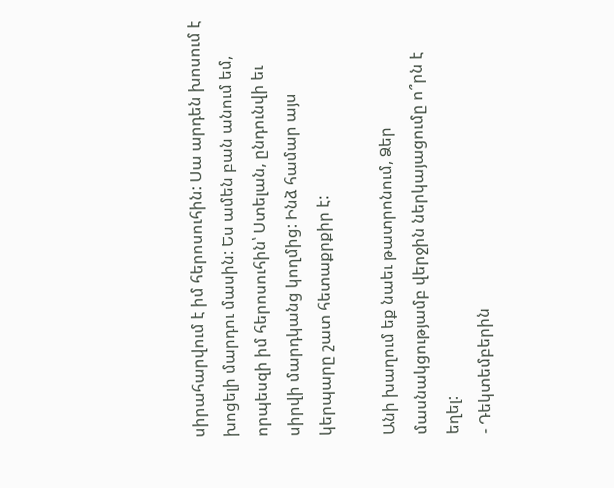սիրահարվում է իմ հերոսուհին: Սա արդեն խոսում է խոցելի մարդու մասին: Ես ամեն բան անում եմ, որպեսզի իմ հերոսուհին՝ Ստելան, ընդունվի եւ սիրվի մարդկանց կողմից: Ինձ համար այս կերպարը շատ հետաքրքիր է:

Անի խաղում եք նաեւ թատրոնում, Ձեր մասնակցությամբ վերջին ներկայացումը ո՞րն է եղել:
- Դեկտեմբերին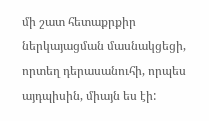մի շատ հետաքրքիր ներկայացման մասնակցեցի, որտեղ դերասանուհի, որպես այդպիսին, միայն ես էի: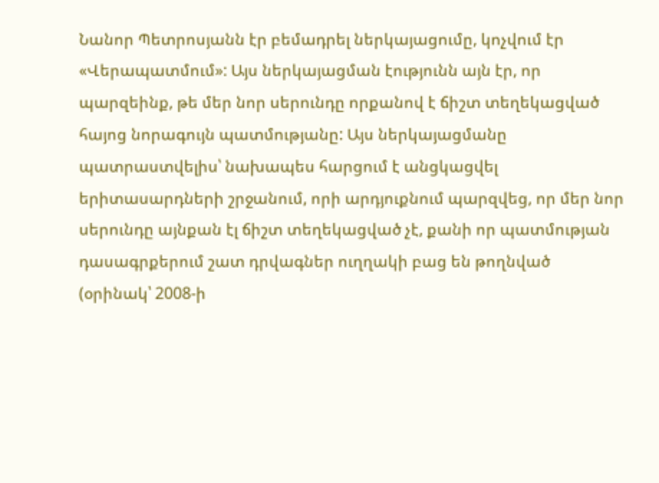Նանոր Պետրոսյանն էր բեմադրել ներկայացումը, կոչվում էր «Վերապատմում»: Այս ներկայացման էությունն այն էր, որ պարզեինք, թե մեր նոր սերունդը որքանով է ճիշտ տեղեկացված հայոց նորագույն պատմությանը: Այս ներկայացմանը պատրաստվելիս՝ նախապես հարցում է անցկացվել երիտասարդների շրջանում, որի արդյուքնում պարզվեց, որ մեր նոր սերունդը այնքան էլ ճիշտ տեղեկացված չէ, քանի որ պատմության դասագրքերում շատ դրվագներ ուղղակի բաց են թողնված (օրինակ՝ 2008-ի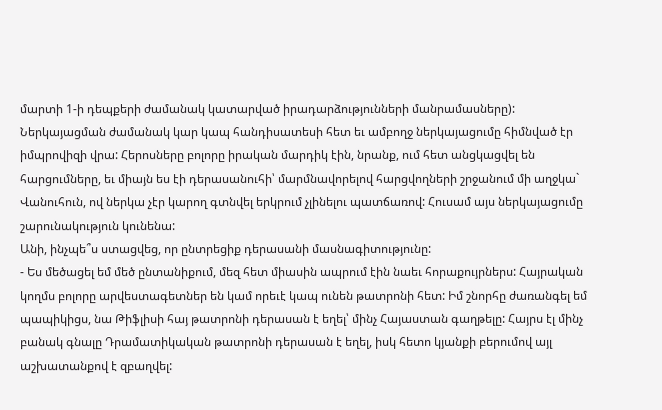մարտի 1-ի դեպքերի ժամանակ կատարված իրադարձությունների մանրամասները): Ներկայացման ժամանակ կար կապ հանդիսատեսի հետ եւ ամբողջ ներկայացումը հիմնված էր իմպրովիզի վրա: Հերոսները բոլորը իրական մարդիկ էին, նրանք, ում հետ անցկացվել են հարցումները, եւ միայն ես էի դերասանուհի՝ մարմնավորելով հարցվողների շրջանում մի աղջկա` Վանուհուն, ով ներկա չէր կարող գտնվել երկրում չլինելու պատճառով: Հուսամ այս ներկայացումը շարունակություն կունենա:
Անի, ինչպե՞ս ստացվեց, որ ընտրեցիք դերասանի մասնագիտությունը:
- Ես մեծացել եմ մեծ ընտանիքում, մեզ հետ միասին ապրում էին նաեւ հորաքույրներս: Հայրական կողմս բոլորը արվեստագետներ են կամ որեւէ կապ ունեն թատրոնի հետ: Իմ շնորհը ժառանգել եմ պապիկիցս, նա Թիֆլիսի հայ թատրոնի դերասան է եղել՝ մինչ Հայաստան գաղթելը: Հայրս էլ մինչ բանակ գնալը Դրամատիկական թատրոնի դերասան է եղել, իսկ հետո կյանքի բերումով այլ աշխատանքով է զբաղվել: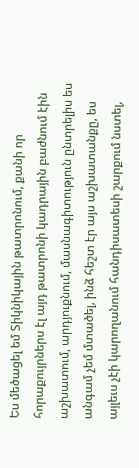Ես մեծացել եմ Տիկնիկային թատրոնում, քանի որ հորաքույրներս էլ այդ թատրոնի կադրային բաժնում էին աշխատում, արդյուքնում, մասնագիտություն ընտրելիս ես անգամ չեմ մտածել, ինձ հեշտ էր այս աշխատանքը, ես այլեւս չէի կարողանում հանդիսատեսի շարքում նստել,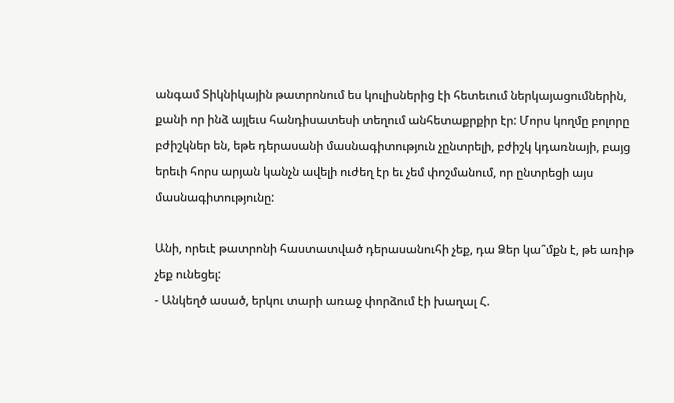անգամ Տիկնիկային թատրոնում ես կուլիսներից էի հետեւում ներկայացումներին, քանի որ ինձ այլեւս հանդիսատեսի տեղում անհետաքրքիր էր: Մորս կողմը բոլորը բժիշկներ են, եթե դերասանի մասնագիտություն չընտրելի, բժիշկ կդառնայի, բայց երեւի հորս արյան կանչն ավելի ուժեղ էր եւ չեմ փոշմանում, որ ընտրեցի այս մասնագիտությունը:

Անի, որեւէ թատրոնի հաստատված դերասանուհի չեք, դա Ձեր կա՞մքն է, թե առիթ չեք ունեցել:
- Անկեղծ ասած, երկու տարի առաջ փորձում էի խաղալ Հ.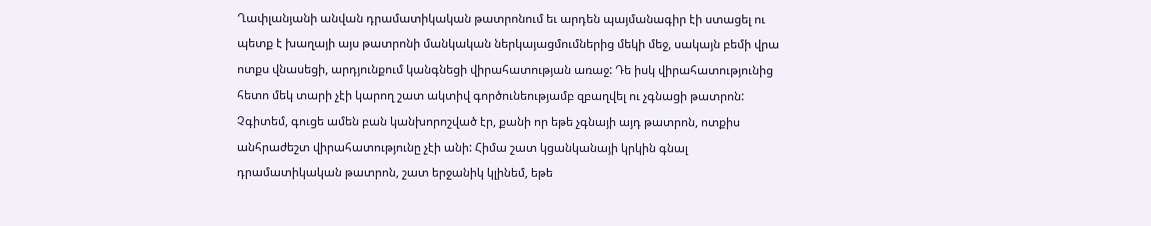Ղափլանյանի անվան դրամատիկական թատրոնում եւ արդեն պայմանագիր էի ստացել ու պետք է խաղայի այս թատրոնի մանկական ներկայացմումներից մեկի մեջ, սակայն բեմի վրա ոտքս վնասեցի, արդյունքում կանգնեցի վիրահատության առաջ: Դե իսկ վիրահատությունից հետո մեկ տարի չէի կարող շատ ակտիվ գործունեությամբ զբաղվել ու չգնացի թատրոն: Չգիտեմ, գուցե ամեն բան կանխորոշված էր, քանի որ եթե չգնայի այդ թատրոն, ոտքիս անհրաժեշտ վիրահատությունը չէի անի: Հիմա շատ կցանկանայի կրկին գնալ դրամատիկական թատրոն, շատ երջանիկ կլինեմ, եթե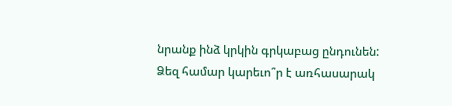նրանք ինձ կրկին գրկաբաց ընդունեն:
Ձեզ համար կարեւո՞ր է առհասարակ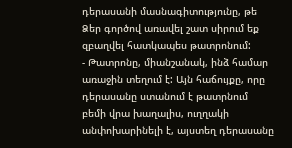դերասանի մասնագիտությունը, թե Ձեր գործով առավել շատ սիրում եք զբաղվել հատկապես թատրոնում:
- Թատրոնը, միանշանակ, ինձ համար առաջին տեղում է: Այն հաճույքը, որը դերասանը ստանում է թատրնում բեմի վրա խաղալիս, ուղղակի անփոխարինելի է, այստեղ դերասանը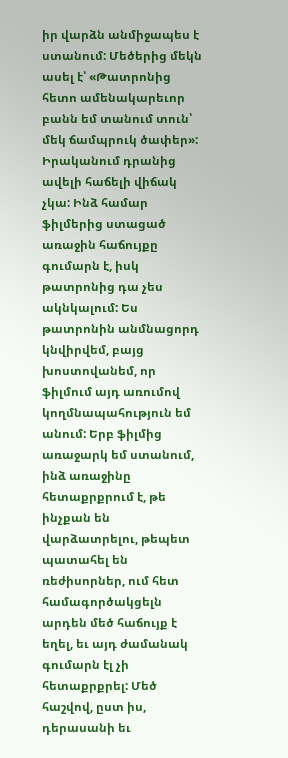իր վարձն անմիջապես է ստանում: Մեծերից մեկն ասել է՝ «Թատրոնից հետո ամենակարեւոր բանն եմ տանում տուն՝ մեկ ճամպրուկ ծափեր»: Իրականում դրանից ավելի հաճելի վիճակ չկա: Ինձ համար ֆիլմերից ստացած առաջին հաճույքը գումարն է, իսկ թատրոնից դա չես ակնկալում: Ես թատրոնին անմնացորդ կնվիրվեմ, բայց խոստովանեմ, որ ֆիլմում այդ առումով կողմնապահություն եմ անում: Երբ ֆիլմից առաջարկ եմ ստանում, ինձ առաջինը հետաքրքրում է, թե ինչքան են վարձատրելու, թեպետ պատահել են ռեժիսորներ, ում հետ համագործակցելն արդեն մեծ հաճույք է եղել, եւ այդ ժամանակ գումարն էլ չի հետաքրքրել: Մեծ հաշվով, ըստ իս, դերասանի եւ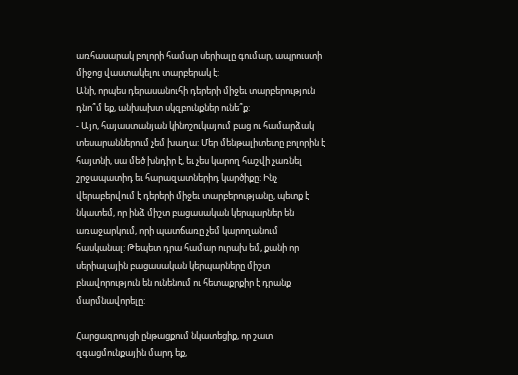առհասարակ բոլորի համար սերիալը գումար, ապրուստի միջոց վաստակելու տարբերակ է:
Անի, որպես դերասանուհի դերերի միջեւ տարբերություն դնո՞մ եք, անխախտ սկզբունքներ ունե՞ք:
- Այո, հայաստանյան կինոշուկայում բաց ու համարձակ տեսարաններում չեմ խաղա: Մեր մենթալիտետը բոլորին է հայտնի, սա մեծ խնդիր է, եւ չես կարող հաշվի չառնել շրջապատիդ եւ հարազատներիդ կարծիքը: Ինչ վերաբերվում է դերերի միջեւ տարբերությանը, պետք է նկատեմ, որ ինձ միշտ բացասական կերպարներ են առաջարկում, որի պատճառը չեմ կարողանում հասկանալ: Թեպետ դրա համար ուրախ եմ, քանի որ սերիալային բացասական կերպարները միշտ բնավորություն են ունենում ու հետաքրքիր է դրանք մարմնավորելը:

Հարցազրույցի ընթացքում նկատեցիք, որ շատ զգացմունքային մարդ եք,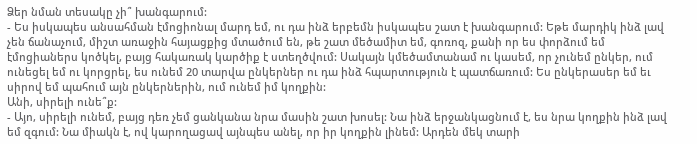Ձեր նման տեսակը չի՞ խանգարում:
- Ես իսկապես անսահման էմոցիոնալ մարդ եմ, ու դա ինձ երբեմն իսկապես շատ է խանգարում: Եթե մարդիկ ինձ լավ չեն ճանաչում, միշտ առաջին հայացքից մտածում են, թե շատ մեծամիտ եմ, գոռոզ, քանի որ ես փորձում եմ էմոցիաներս կոծկել, բայց հակառակ կարծիք է ստեղծվում: Սակայն կմեծամտանամ ու կասեմ, որ չունեմ ընկեր, ում ունեցել եմ ու կորցրել, ես ունեմ 20 տարվա ընկերներ ու դա ինձ հպարտություն է պատճառում: Ես ընկերասեր եմ եւ սիրով եմ պահում այն ընկերներին, ում ունեմ իմ կողքին:
Անի, սիրելի ունե՞ք:
- Այո, սիրելի ունեմ, բայց դեռ չեմ ցանկանա նրա մասին շատ խոսել: Նա ինձ երջանկացնում է, ես նրա կողքին ինձ լավ եմ զգում: Նա միակն է, ով կարողացավ այնպես անել, որ իր կողքին լինեմ: Արդեն մեկ տարի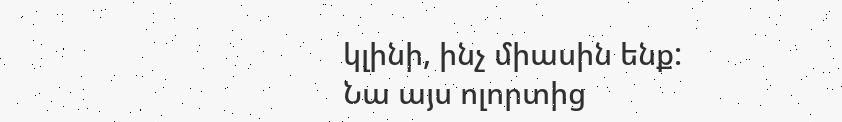կլինի, ինչ միասին ենք: Նա այս ոլորտից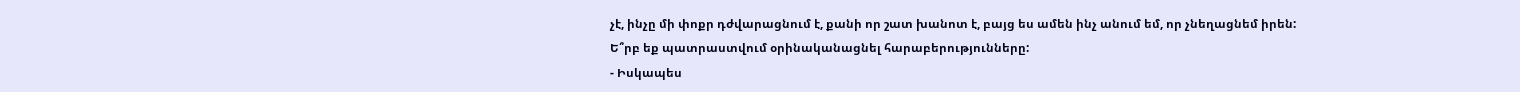չէ, ինչը մի փոքր դժվարացնում է, քանի որ շատ խանոտ է, բայց ես ամեն ինչ անում եմ, որ չնեղացնեմ իրեն:
Ե՞րբ եք պատրաստվում օրինականացնել հարաբերությունները:
- Իսկապես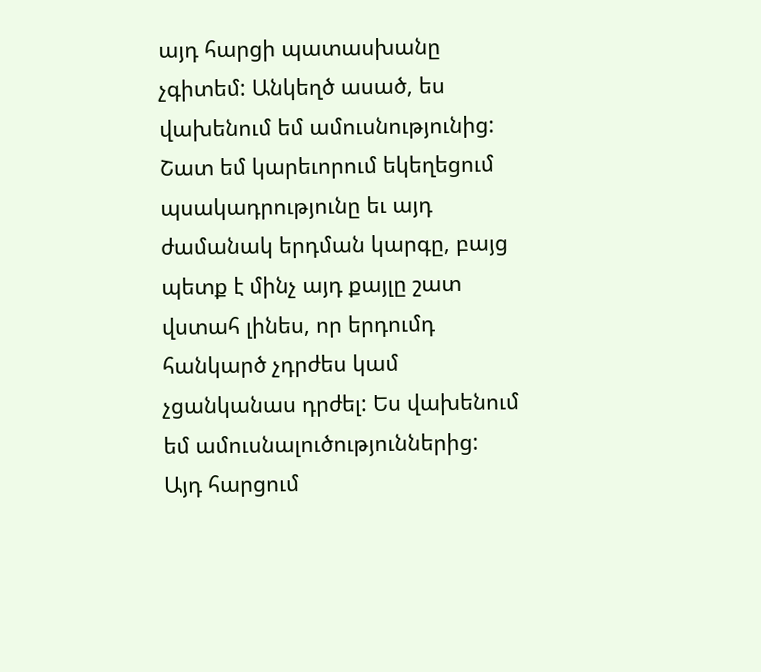այդ հարցի պատասխանը չգիտեմ: Անկեղծ ասած, ես վախենում եմ ամուսնությունից: Շատ եմ կարեւորում եկեղեցում պսակադրությունը եւ այդ ժամանակ երդման կարգը, բայց պետք է մինչ այդ քայլը շատ վստահ լինես, որ երդումդ հանկարծ չդրժես կամ չցանկանաս դրժել: Ես վախենում եմ ամուսնալուծություններից: Այդ հարցում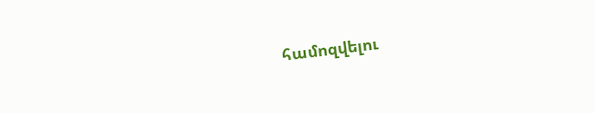համոզվելու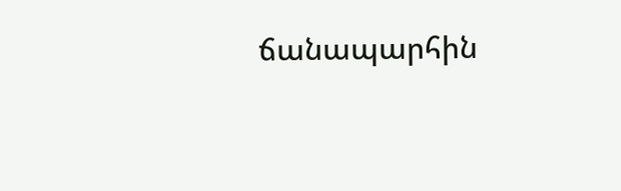ճանապարհին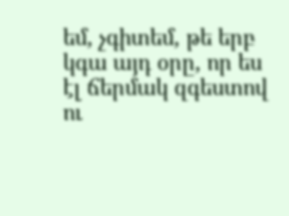եմ, չգիտեմ, թե երբ կգա այդ օրը, որ ես էլ ճերմակ զգեստով ու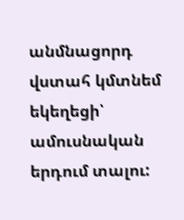անմնացորդ վստահ կմտնեմ եկեղեցի՝ ամուսնական երդում տալու: